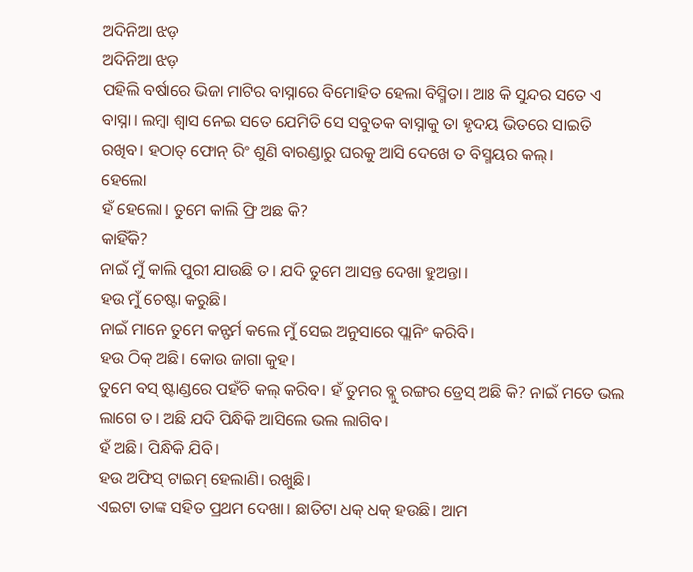ଅଦିନିଆ ଝଡ଼
ଅଦିନିଆ ଝଡ଼
ପହିଲି ବର୍ଷାରେ ଭିଜା ମାଟିର ବାସ୍ନାରେ ବିମୋହିତ ହେଲା ବିସ୍ମିତା। ଆଃ କି ସୁନ୍ଦର ସତେ ଏ ବାସ୍ନା। ଲମ୍ବା ଶ୍ବାସ ନେଇ ସତେ ଯେମିତି ସେ ସବୁତକ ବାସ୍ନାକୁ ତା ହୃଦୟ ଭିତରେ ସାଇତି ରଖିବ। ହଠାତ୍ ଫୋନ୍ ରିଂ ଶୁଣି ବାରଣ୍ଡାରୁ ଘରକୁ ଆସି ଦେଖେ ତ ବିସ୍ମୟର କଲ୍।
ହେଲୋ
ହଁ ହେଲୋ। ତୁମେ କାଲି ଫ୍ରି ଅଛ କି?
କାହିଁକି?
ନାଇଁ ମୁଁ କାଲି ପୁରୀ ଯାଉଛି ତ। ଯଦି ତୁମେ ଆସନ୍ତ ଦେଖା ହୁଅନ୍ତା।
ହଉ ମୁଁ ଚେଷ୍ଟା କରୁଛି।
ନାଇଁ ମାନେ ତୁମେ କନ୍ଫର୍ମ କଲେ ମୁଁ ସେଇ ଅନୁସାରେ ପ୍ଲାନିଂ କରିବି।
ହଉ ଠିକ୍ ଅଛି। କୋଉ ଜାଗା କୁହ।
ତୁମେ ବସ୍ ଷ୍ଟାଣ୍ଡରେ ପହଁଚି କଲ୍ କରିବ। ହଁ ତୁମର ବ୍ଲୁ ରଙ୍ଗର ଡ୍ରେସ୍ ଅଛି କି? ନାଇଁ ମତେ ଭଲ ଲାଗେ ତ। ଅଛି ଯଦି ପିନ୍ଧିକି ଆସିଲେ ଭଲ ଲାଗିବ।
ହଁ ଅଛି। ପିନ୍ଧିକି ଯିବି।
ହଉ ଅଫିସ୍ ଟାଇମ୍ ହେଲାଣି। ରଖୁଛି।
ଏଇଟା ତାଙ୍କ ସହିତ ପ୍ରଥମ ଦେଖା। ଛାତିଟା ଧକ୍ ଧକ୍ ହଉଛି। ଆମ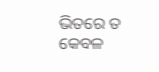ଭିତରେ ତ କେବଳ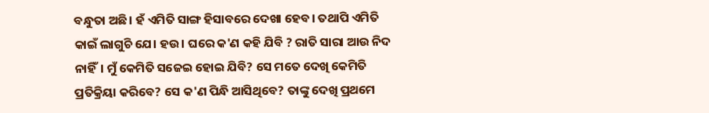ବନ୍ଧୁତା ଅଛି। ହଁ ଏମିତି ସାଙ୍ଗ ହିସାବରେ ଦେଖା ହେବ। ତଥାପି ଏମିତି କାଇଁ ଲାଗୁଚି ଯେ। ହଉ। ଘରେ କ'ଣ କହି ଯିବି ? ରାତି ସାରା ଆଉ ନିଦ ନାହିଁ। ମୁଁ କେମିତି ସଜେଇ ହୋଇ ଯିବି? ସେ ମତେ ଦେଖି କେମିତି ପ୍ରତିକ୍ରିୟା କରିବେ? ସେ କ'ଣ ପିନ୍ଧି ଆସିଥିବେ? ତାଙ୍କୁ ଦେଖି ପ୍ରଥମେ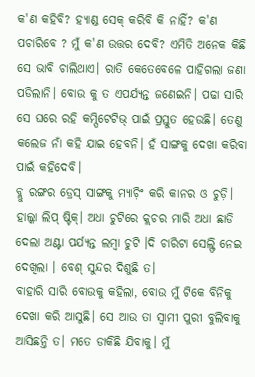କ'ଣ କହିବି? ହ୍ୟାଣ୍ଡ ସେକ୍ କରିବି କି ନାହିଁ? କ'ଣ ପଚାରିବେ ? ମୁଁ କ'ଣ ଉତ୍ତର ଦେବି? ଏମିତି ଅନେକ କିଛି ସେ ଭାବି ଚାଲିଥାଏ। ରାତି କେତେବେଳେ ପାହିଗଲା ଜଣା ପଡିଲାନି। ବୋଉ କୁ ତ ଏପର୍ଯ୍ୟନ୍ତ ଜଣେଇନି। ପଢା ସାରି ସେ ଘରେ ରହି କମ୍ପିଟେଟିଭ୍ ପାଇଁ ପ୍ରସ୍ତୁତ ହେଉଛି। ତେଣୁ କଲେଜ ନାଁ କହି ଯାଇ ହେବନି। ହଁ ସାଙ୍ଗକୁ ଦେଖା କରିବା ପାଇଁ କହିଦେବି।
ବ୍ଲୁ ରଙ୍ଗର ଡ୍ରେସ୍ ସାଙ୍ଗକୁ ମ୍ୟାଚ଼ିଂ କରି କାନର ଓ ଚୁଡ଼ି। ହାଲ୍କା ଲିପ୍ ଷ୍ଟିକ୍। ଅଧା ଚୁଟିରେ କ୍ଲଚର ମାରି ଅଧା ଛାଡି ଦେଲା ଅଣ୍ଟା ପର୍ଯ୍ୟନ୍ତ ଲମ୍ବା ଚୁଟି ।ଦି ଚାରିଟା ସେଲ୍ଫି ନେଇ ଦେଖିଲା । ବେଶ୍ ସୁନ୍ଦର ଦିଶୁଛି ତ।
ବାହାରି ସାରି ବୋଉକୁ କହିଲା, ବୋଉ ମୁଁ ଟିକେ ବିନିକୁ ଦେଖା କରି ଆସୁଛି। ସେ ଆଉ ତା ସ୍ବାମୀ ପୁରୀ ବୁଲିବାକୁ ଆସିଛନ୍ତି ତ। ମତେ ଡାକିଛି ଯିବାକୁ। ମୁଁ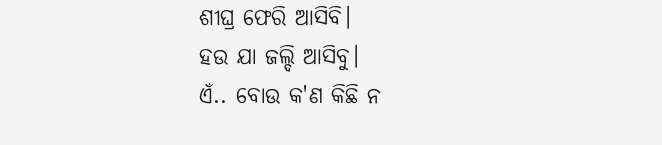ଶୀଘ୍ର ଫେରି ଆସିବି।
ହଉ ଯା ଜଲ୍ଦି ଆସିବୁ।
ଏଁ.. ବୋଉ କ'ଣ କିଛି ନ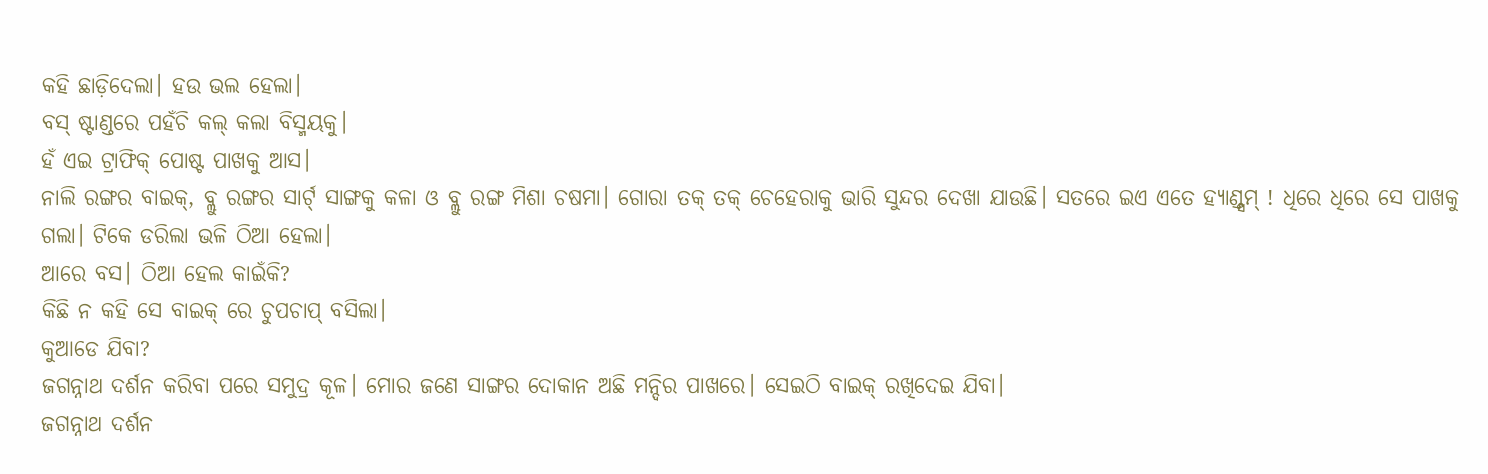କହି ଛାଡ଼ିଦେଲା। ହଉ ଭଲ ହେଲା।
ବସ୍ ଷ୍ଟାଣ୍ଡରେ ପହଁଚି କଲ୍ କଲା ବିସ୍ମୟକୁ।
ହଁ ଏଇ ଟ୍ରାଫିକ୍ ପୋଷ୍ଟ ପାଖକୁ ଆସ।
ନାଲି ରଙ୍ଗର ବାଇକ୍, ବ୍ଲୁ ରଙ୍ଗର ସାର୍ଟ୍ ସାଙ୍ଗକୁ କଳା ଓ ବ୍ଲୁ ରଙ୍ଗ ମିଶା ଚଷମା। ଗୋରା ତକ୍ ତକ୍ ଚେହେରାକୁ ଭାରି ସୁନ୍ଦର ଦେଖା ଯାଉଛି। ସତରେ ଇଏ ଏତେ ହ୍ୟାଣ୍ଡ୍ସମ୍ ! ଧିରେ ଧିରେ ସେ ପାଖକୁ ଗଲା। ଟିକେ ଡରିଲା ଭଳି ଠିଆ ହେଲା।
ଆରେ ବସ। ଠିଆ ହେଲ କାଇଁକି?
କିଛି ନ କହି ସେ ବାଇକ୍ ରେ ଚୁପଚାପ୍ ବସିଲା।
କୁଆଡେ ଯିବା?
ଜଗନ୍ନାଥ ଦର୍ଶନ କରିବା ପରେ ସମୁଦ୍ର କୂଳ। ମୋର ଜଣେ ସାଙ୍ଗର ଦୋକାନ ଅଛି ମନ୍ଦିର ପାଖରେ। ସେଇଠି ବାଇକ୍ ରଖିଦେଇ ଯିବା।
ଜଗନ୍ନାଥ ଦର୍ଶନ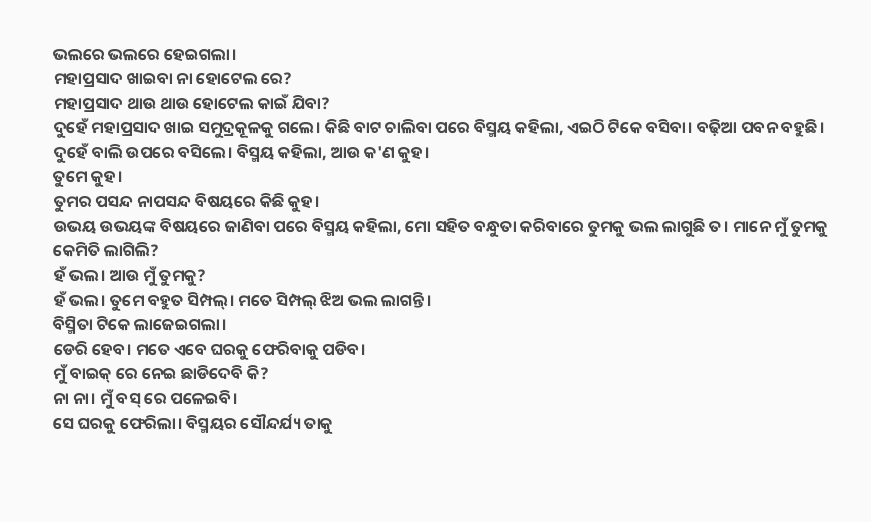ଭଲରେ ଭଲରେ ହେଇଗଲା।
ମହାପ୍ରସାଦ ଖାଇବା ନା ହୋଟେଲ ରେ?
ମହାପ୍ରସାଦ ଥାଉ ଥାଉ ହୋଟେଲ କାଇଁ ଯିବା?
ଦୁହେଁ ମହାପ୍ରସାଦ ଖାଇ ସମୁଦ୍ରକୂଳକୁ ଗଲେ। କିଛି ବାଟ ଚାଲିବା ପରେ ବିସ୍ମୟ କହିଲା, ଏଇଠି ଟିକେ ବସିବା। ବଢ଼ିଆ ପବନ ବହୁଛି। ଦୁହେଁ ବାଲି ଉପରେ ବସିଲେ। ବିସ୍ମୟ କହିଲା, ଆଉ କ'ଣ କୁହ।
ତୁମେ କୁହ।
ତୁମର ପସନ୍ଦ ନାପସନ୍ଦ ବିଷୟରେ କିଛି କୁହ।
ଉଭୟ ଉଭୟଙ୍କ ବିଷୟରେ ଜାଣିବା ପରେ ବିସ୍ମୟ କହିଲା, ମୋ ସହିତ ବନ୍ଧୁତା କରିବାରେ ତୁମକୁ ଭଲ ଲାଗୁଛି ତ। ମାନେ ମୁଁ ତୁମକୁ କେମିତି ଲାଗିଲି?
ହଁ ଭଲ। ଆଉ ମୁଁ ତୁମକୁ?
ହଁ ଭଲ। ତୁମେ ବହୁତ ସିମ୍ପଲ୍। ମତେ ସିମ୍ପଲ୍ ଝିଅ ଭଲ ଲାଗନ୍ତି।
ବିସ୍ମିତା ଟିକେ ଲାଜେଇଗଲା।
ଡେରି ହେବ। ମତେ ଏବେ ଘରକୁ ଫେରିବାକୁ ପଡିବ।
ମୁଁ ବାଇକ୍ ରେ ନେଇ ଛାଡିଦେବି କି?
ନା ନା। ମୁଁ ବସ୍ ରେ ପଳେଇବି।
ସେ ଘରକୁ ଫେରିଲା। ବିସ୍ମୟର ସୌନ୍ଦର୍ଯ୍ୟ ତାକୁ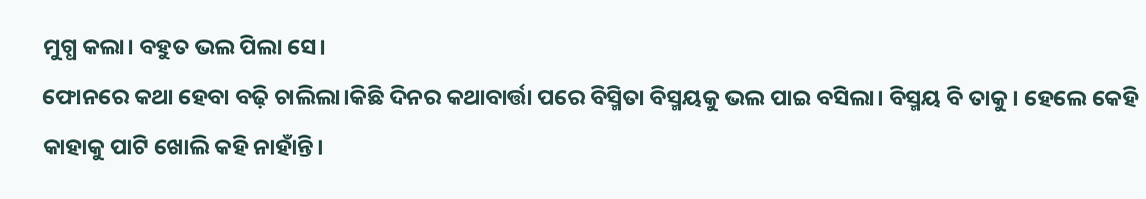ମୁଗ୍ଧ କଲା। ବହୁତ ଭଲ ପିଲା ସେ।
ଫୋନରେ କଥା ହେବା ବଢ଼ି ଚାଲିଲା।କିଛି ଦିନର କଥାବାର୍ତ୍ତା ପରେ ବିସ୍ମିତା ବିସ୍ମୟକୁ ଭଲ ପାଇ ବସିଲା। ବିସ୍ମୟ ବି ତାକୁ। ହେଲେ କେହି କାହାକୁ ପାଟି ଖୋଲି କହି ନାହାଁନ୍ତି।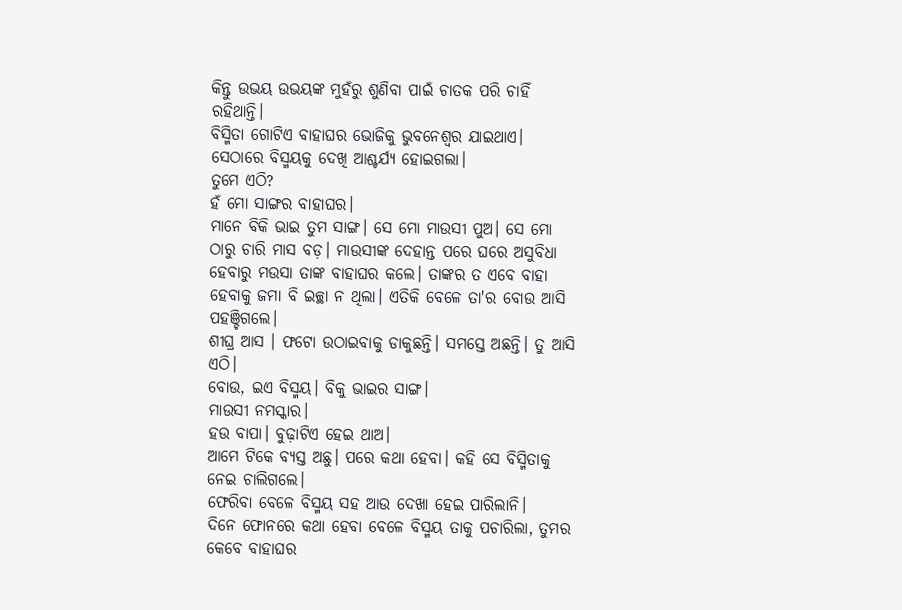କିନ୍ତୁ ଉଭୟ ଉଭୟଙ୍କ ମୁହଁରୁ ଶୁଣିବା ପାଇଁ ଚାତକ ପରି ଚାହିଁ ରହିଥାନ୍ତି।
ବିସ୍ମିତା ଗୋଟିଏ ବାହାଘର ଭୋଜିକୁ ଭୁବନେଶ୍ୱର ଯାଇଥାଏ।
ସେଠାରେ ବିସ୍ମୟକୁ ଦେଖି ଆଶ୍ଚର୍ଯ୍ୟ ହୋଇଗଲା।
ତୁମେ ଏଠି?
ହଁ ମୋ ସାଙ୍ଗର ବାହାଘର।
ମାନେ ବିକି ଭାଇ ତୁମ ସାଙ୍ଗ। ସେ ମୋ ମାଉସୀ ପୁଅ। ସେ ମୋ ଠାରୁ ଚାରି ମାସ ବଡ଼। ମାଉସୀଙ୍କ ଦେହାନ୍ତ ପରେ ଘରେ ଅସୁବିଧା ହେବାରୁ ମଉସା ତାଙ୍କ ବାହାଘର କଲେ। ତାଙ୍କର ତ ଏବେ ବାହା ହେବାକୁ ଜମା ବି ଇଚ୍ଛା ନ ଥିଲା। ଏତିକି ବେଳେ ତା'ର ବୋଉ ଆସି ପହଞ୍ଚିଗଲେ।
ଶୀଘ୍ର ଆସ । ଫଟୋ ଉଠାଇବାକୁ ଡାକୁଛନ୍ତି। ସମସ୍ତେ ଅଛନ୍ତି। ତୁ ଆସି ଏଠି।
ବୋଉ, ଇଏ ବିସ୍ମୟ। ବିକୁ ଭାଇର ସାଙ୍ଗ।
ମାଉସୀ ନମସ୍କାର।
ହଉ ବାପା। ବୁଢ଼ାଟିଏ ହେଇ ଥାଅ।
ଆମେ ଟିକେ ବ୍ୟସ୍ତ ଅଛୁ। ପରେ କଥା ହେବା। କହି ସେ ବିସ୍ମିତାକୁ ନେଇ ଚାଲିଗଲେ।
ଫେରିବା ବେଳେ ବିସ୍ମୟ ସହ ଆଉ ଦେଖା ହେଇ ପାରିଲାନି।
ଦିନେ ଫୋନରେ କଥା ହେବା ବେଳେ ବିସ୍ମୟ ତାକୁ ପଚାରିଲା, ତୁମର କେବେ ବାହାଘର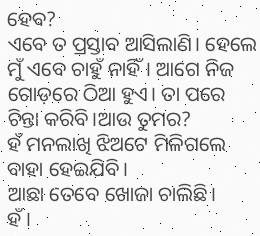ହେବ?
ଏବେ ତ ପ୍ରସ୍ତାବ ଆସିଲାଣି। ହେଲେ ମୁଁ ଏବେ ଚାହୁଁ ନାହିଁ। ଆଗେ ନିଜ ଗୋଡ଼ରେ ଠିଆ ହୁଏ। ତା ପରେ ଚିନ୍ତା କରିବି।ଆଉ ତୁମର?
ହଁ ମନଲାଖି ଝିଅଟେ ମିଳିଗଲେ ବାହା ହେଇଯିବି।
ଆଛା ତେବେ ଖୋଜା ଚାଲିଛି।
ହଁ।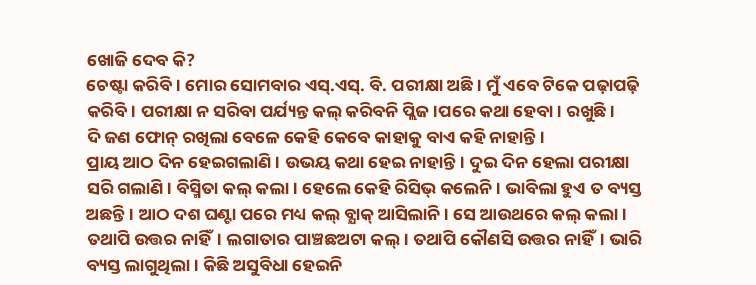ଖୋଜି ଦେବ କି?
ଚେଷ୍ଟା କରିବି। ମୋର ସୋମବାର ଏସ୍.ଏସ୍. ବି. ପରୀକ୍ଷା ଅଛି। ମୁଁ ଏବେ ଟିକେ ପଢ଼ାପଢ଼ି କରିବି। ପରୀକ୍ଷା ନ ସରିବା ପର୍ଯ୍ୟନ୍ତ କଲ୍ କରିବନି ପ୍ଲିଜ।ପରେ କଥା ହେବା। ରଖୁଛି।
ଦି ଜଣ ଫୋନ୍ ରଖିଲା ବେଳେ କେହି କେବେ କାହାକୁ ବାଏ କହି ନାହାନ୍ତି।
ପ୍ରାୟ ଆଠ ଦିନ ହେଇଗଲାଣି। ଉଭୟ କଥା ହେଇ ନାହାନ୍ତି। ଦୁଇ ଦିନ ହେଲା ପରୀକ୍ଷା ସରି ଗଲାଣି। ବିସ୍ମିତା କଲ୍ କଲା। ହେଲେ କେହି ରିସିଭ୍ କଲେନି। ଭାବିଲା ହୁଏ ତ ବ୍ୟସ୍ତ ଅଛନ୍ତି। ଆଠ ଦଶ ଘଣ୍ଟା ପରେ ମଧ୍ୟ କଲ୍ ବ୍ଯାକ୍ ଆସିଲାନି। ସେ ଆଉଥରେ କଲ୍ କଲା। ତଥାପି ଉତ୍ତର ନାହିଁ। ଲଗାତାର ପାଞ୍ଚଛଅଟା କଲ୍। ତଥାପି କୌଣସି ଉତ୍ତର ନାହିଁ। ଭାରି ବ୍ୟସ୍ତ ଲାଗୁଥିଲା। କିଛି ଅସୁବିଧା ହେଇନି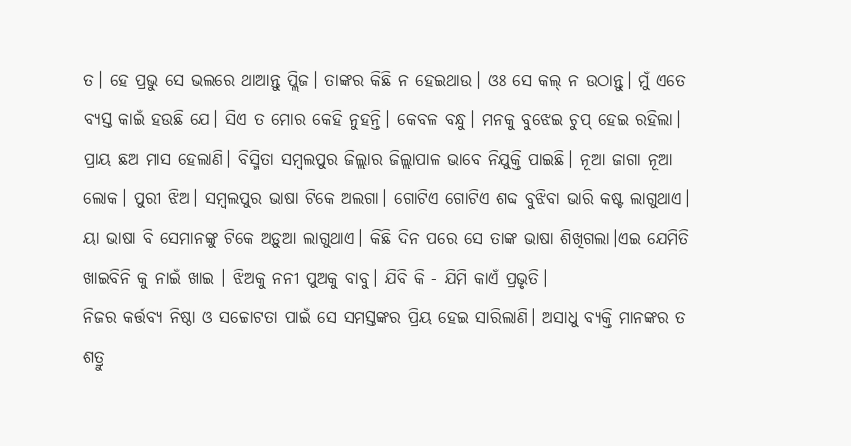ତ। ହେ ପ୍ରଭୁ ସେ ଭଲରେ ଥାଆନ୍ତୁ ପ୍ଲିଜ। ତାଙ୍କର କିଛି ନ ହେଇଥାଉ। ଓଃ ସେ କଲ୍ ନ ଉଠାନ୍ତୁ। ମୁଁ ଏତେ ବ୍ୟସ୍ତ କାଇଁ ହଉଛି ଯେ। ସିଏ ତ ମୋର କେହି ନୁହନ୍ତି। କେବଳ ବନ୍ଧୁ। ମନକୁ ବୁଝେଇ ଚୁପ୍ ହେଇ ରହିଲା।
ପ୍ରାୟ ଛଅ ମାସ ହେଲାଣି। ବିସ୍ମିତା ସମ୍ବଲପୁର ଜିଲ୍ଲାର ଜିଲ୍ଲାପାଳ ଭାବେ ନିଯୁକ୍ତି ପାଇଛି। ନୂଆ ଜାଗା ନୂଆ ଲୋକ। ପୁରୀ ଝିଅ। ସମ୍ବଲପୁର ଭାଷା ଟିକେ ଅଲଗା। ଗୋଟିଏ ଗୋଟିଏ ଶବ୍ଦ ବୁଝିବା ଭାରି କଷ୍ଟ ଲାଗୁଥାଏ। ୟା ଭାଷା ବି ସେମାନଙ୍କୁ ଟିକେ ଅଡ଼ୁଆ ଲାଗୁଥାଏ। କିଛି ଦିନ ପରେ ସେ ତାଙ୍କ ଭାଷା ଶିଖିଗଲା।ଏଇ ଯେମିତି ଖାଇବିନି କୁ ନାଇଁ ଖାଇ । ଝିଅକୁ ନନୀ ପୁଅକୁ ବାବୁ। ଯିବି କି - ଯିମି କାଏଁ ପ୍ରଭୃତି।
ନିଜର କର୍ତ୍ତବ୍ୟ ନିଷ୍ଠା ଓ ସଚ୍ଚୋଟତା ପାଇଁ ସେ ସମସ୍ତଙ୍କର ପ୍ରିୟ ହେଇ ସାରିଲାଣି। ଅସାଧୁ ବ୍ୟକ୍ତି ମାନଙ୍କର ତ ଶତ୍ରୁ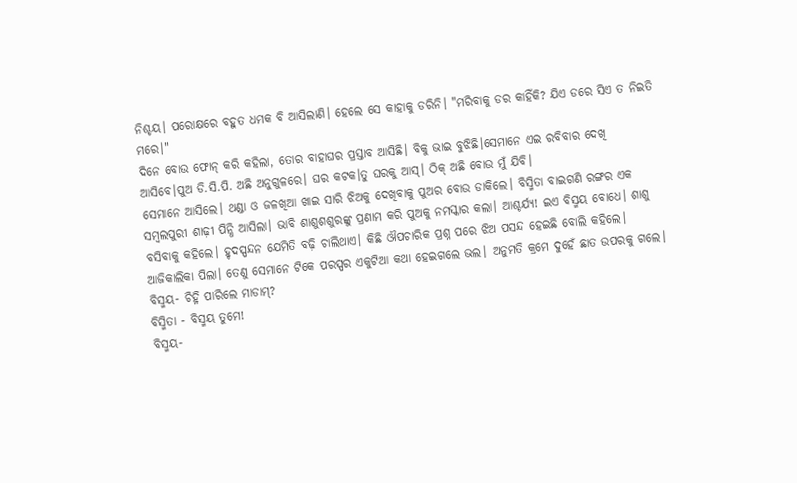ନିଶ୍ଚୟ। ପରୋକ୍ଷରେ ବହୁତ ଧମକ ବି ଆସିଲାଣି। ହେଲେ ସେ କାହାକୁ ଡରିନି। "ମରିବାକୁ ଡର କାହିଁକି? ଯିଏ ଡରେ ସିଏ ତ ନିଇତି ମରେ।"
ଦିନେ ବୋଉ ଫୋନ୍ କରି କହିଲା, ତୋର ବାହାଘର ପ୍ରସ୍ତାବ ଆସିଛି। ବିକୁ ଭାଇ ବୁଝିଛି।ସେମାନେ ଏଇ ରବିବାର ଦେଖି ଆସିବେ।ପୁଅ ଡି.ସି.ପି. ଅଛି ଅନୁଗୁଳରେ। ଘର କଟକ।ତୁ ଘରକୁ ଆସ୍। ଠିକ୍ ଅଛି ବୋଉ ମୁଁ ଯିବି।
ସେମାନେ ଆସିଲେ। ଥଣ୍ଡା ଓ ଜଳଖିଆ ଖାଇ ସାରି ଝିଅକୁ ଦେଖିବାକୁ ପୁଅର ବୋଉ ଡାକିଲେ। ବିସ୍ମିତା ବାଇଗଣି ରଙ୍ଗର ଏକ ସମ୍ବଲପୁରୀ ଶାଢ଼ୀ ପିନ୍ଧି ଆସିଲା। ଭାବି ଶାଶୁଶଶୁରଙ୍କୁ ପ୍ରଣାମ କରି ପୁଅକୁ ନମସ୍କାର କଲା। ଆଶ୍ଚର୍ଯ୍ୟ! ଇଏ ବିସ୍ମୟ ବୋଧେ। ଶାଶୁ ବସିବାକୁ କହିଲେ। ହୃଦସ୍ପନ୍ଦନ ଯେମିତି ବଢ଼ି ଚାଲିଥାଏ। କିଛି ଔପଚାରିକ ପ୍ରଶ୍ନ ପରେ ଝିଅ ପସନ୍ଦ ହେଇଛି ବୋଲି କହିଲେ।
ଆଜିକାଲିକା ପିଲା। ତେଣୁ ସେମାନେ ଟିକେ ପରସ୍ପର ଏକୁଟିଆ କଥା ହେଇଗଲେ ଭଲ। ଅନୁମତି କ୍ରମେ ଦୁହେଁ ଛାତ ଉପରକୁ ଗଲେ।
ବିସ୍ମୟ- ଚିହ୍ନି ପାରିଲେ ମାଡାମ୍?
ବିସ୍ମିତା - ବିସ୍ମୟ ତୁମେ!
ବିସ୍ମୟ-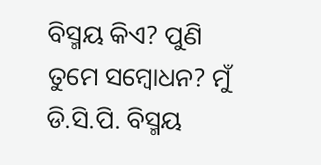ବିସ୍ମୟ କିଏ? ପୁଣି ତୁମେ ସମ୍ବୋଧନ? ମୁଁ ଡି.ସି.ପି. ବିସ୍ମୟ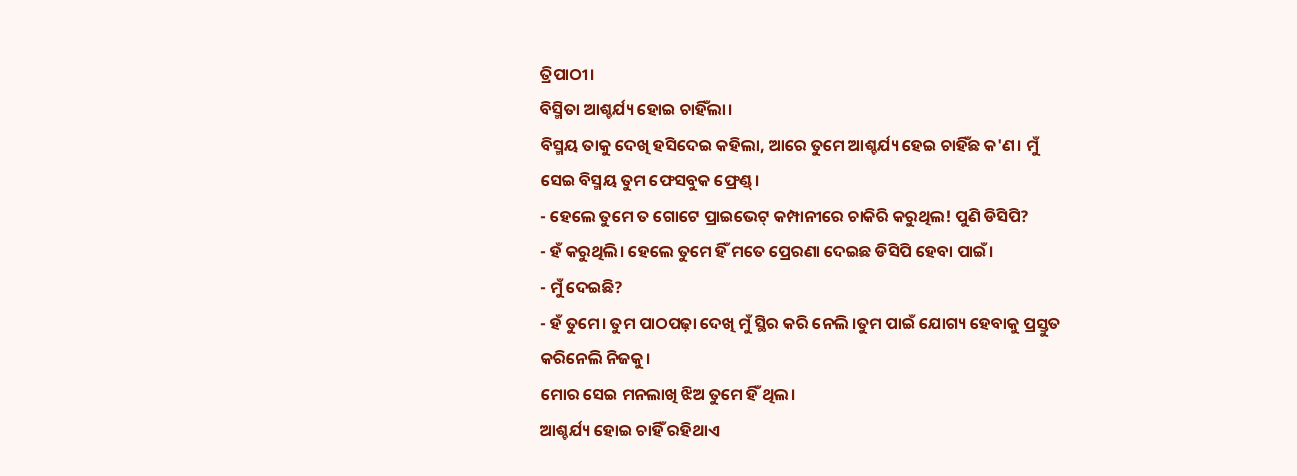ତ୍ରିପାଠୀ।
ବିସ୍ମିତା ଆଶ୍ଚର୍ଯ୍ୟ ହୋଇ ଚାହିଁଲା।
ବିସ୍ମୟ ତାକୁ ଦେଖି ହସିଦେଇ କହିଲା, ଆରେ ତୁମେ ଆଶ୍ଚର୍ଯ୍ୟ ହେଇ ଚାହିଁଛ କ'ଣ। ମୁଁ ସେଇ ବିସ୍ମୟ ତୁମ ଫେସବୁକ ଫ୍ରେଣ୍ଡ୍।
- ହେଲେ ତୁମେ ତ ଗୋଟେ ପ୍ରାଇଭେଟ୍ କମ୍ପାନୀରେ ଚାକିରି କରୁଥିଲ! ପୁଣି ଡିସିପି?
- ହଁ କରୁଥିଲି। ହେଲେ ତୁମେ ହିଁ ମତେ ପ୍ରେରଣା ଦେଇଛ ଡିସିପି ହେବା ପାଇଁ।
- ମୁଁ ଦେଇଛି?
- ହଁ ତୁମେ। ତୁମ ପାଠପଢ଼ା ଦେଖି ମୁଁ ସ୍ଥିର କରି ନେଲି ।ତୁମ ପାଇଁ ଯୋଗ୍ୟ ହେବାକୁ ପ୍ରସ୍ତୁତ କରିନେଲି ନିଜକୁ।
ମୋର ସେଇ ମନଲାଖି ଝିଅ ତୁମେ ହିଁ ଥିଲ।
ଆଶ୍ଚର୍ଯ୍ୟ ହୋଇ ଚାହିଁ ରହିଥାଏ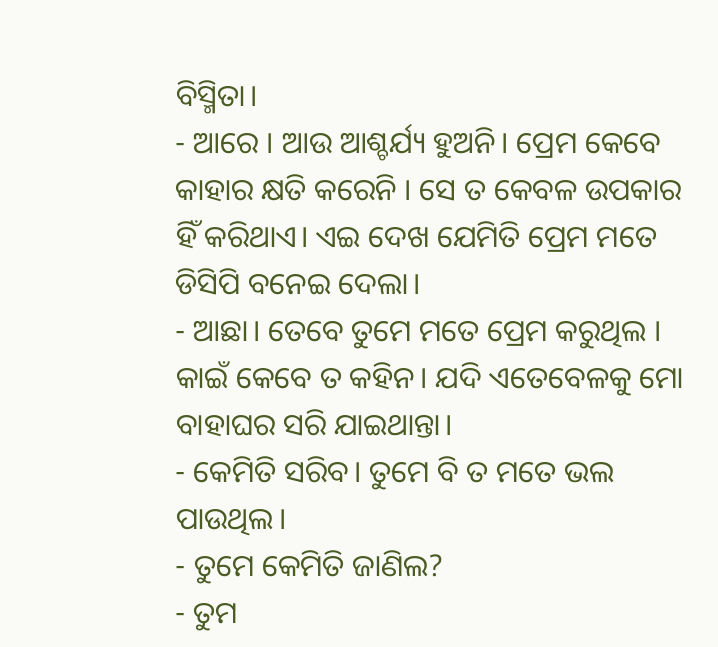ବିସ୍ମିତା।
- ଆରେ । ଆଉ ଆଶ୍ଚର୍ଯ୍ୟ ହୁଅନି। ପ୍ରେମ କେବେ କାହାର କ୍ଷତି କରେନି । ସେ ତ କେବଳ ଉପକାର ହିଁ କରିଥାଏ। ଏଇ ଦେଖ ଯେମିତି ପ୍ରେମ ମତେ ଡିସିପି ବନେଇ ଦେଲା।
- ଆଛା। ତେବେ ତୁମେ ମତେ ପ୍ରେମ କରୁଥିଲ । କାଇଁ କେବେ ତ କହିନ। ଯଦି ଏତେବେଳକୁ ମୋ ବାହାଘର ସରି ଯାଇଥାନ୍ତା।
- କେମିତି ସରିବ। ତୁମେ ବି ତ ମତେ ଭଲ ପାଉଥିଲ।
- ତୁମେ କେମିତି ଜାଣିଲ?
- ତୁମ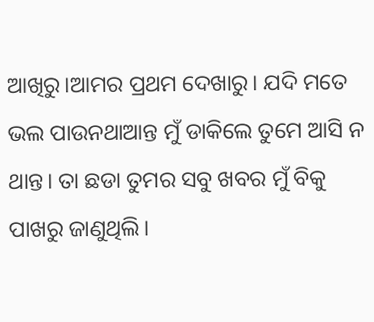ଆଖିରୁ।ଆମର ପ୍ରଥମ ଦେଖାରୁ। ଯଦି ମତେ ଭଲ ପାଉନଥାଆନ୍ତ ମୁଁ ଡାକିଲେ ତୁମେ ଆସି ନ ଥାନ୍ତ। ତା ଛଡା ତୁମର ସବୁ ଖବର ମୁଁ ବିକୁ ପାଖରୁ ଜାଣୁଥିଲି।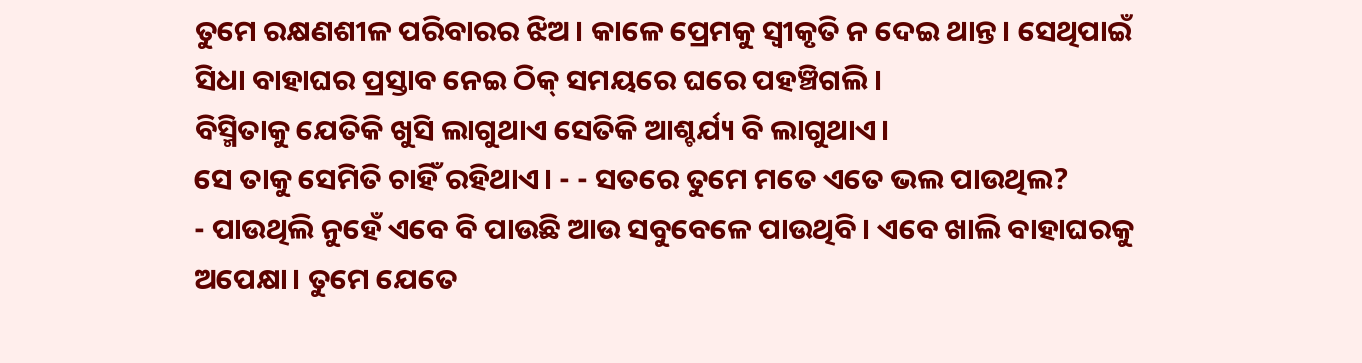ତୁମେ ରକ୍ଷଣଶୀଳ ପରିବାରର ଝିଅ। କାଳେ ପ୍ରେମକୁ ସ୍ବୀକୃତି ନ ଦେଇ ଥାନ୍ତ। ସେଥିପାଇଁ ସିଧା ବାହାଘର ପ୍ରସ୍ତାବ ନେଇ ଠିକ୍ ସମୟରେ ଘରେ ପହଞ୍ଚିଗଲି।
ବିସ୍ମିତାକୁ ଯେତିକି ଖୁସି ଲାଗୁଥାଏ ସେତିକି ଆଶ୍ଚର୍ଯ୍ୟ ବି ଲାଗୁଥାଏ।
ସେ ତାକୁ ସେମିତି ଚାହିଁ ରହିଥାଏ। - - ସତରେ ତୁମେ ମତେ ଏତେ ଭଲ ପାଉଥିଲ?
- ପାଉଥିଲି ନୁହେଁ ଏବେ ବି ପାଉଛି ଆଉ ସବୁବେଳେ ପାଉଥିବି। ଏବେ ଖାଲି ବାହାଘରକୁ ଅପେକ୍ଷା। ତୁମେ ଯେତେ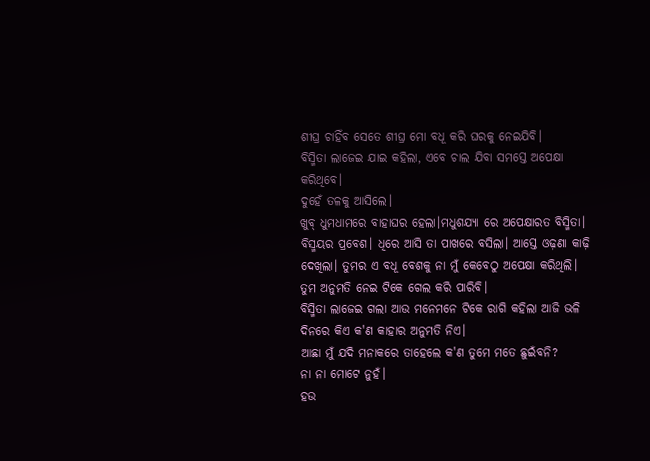ଶୀଘ୍ର ଚାହିଁବ ସେତେ ଶୀଘ୍ର ମୋ ବଧୂ କରି ଘରକୁ ନେଇଯିବି।
ବିସ୍ମିତା ଲାଜେଇ ଯାଇ କହିଲା, ଏବେ ଚାଲ ଯିବା ସମସ୍ତେ ଅପେକ୍ଷା କରିଥିବେ।
ଦୁହେଁ ତଳକୁ ଆସିଲେ।
ଖୁବ୍ ଧୁମଧାମରେ ବାହାଘର ହେଲା।ମଧୁଶଯ୍ୟା ରେ ଅପେକ୍ଷାରତ ବିସ୍ମିତା। ବିସ୍ମୟର ପ୍ରବେଶ। ଧିରେ ଆସି ତା ପାଖରେ ବସିଲା। ଆସ୍ତେ ଓଢ଼ଣା କାଢ଼ି ଦେଖିଲା। ତୁମର ଏ ବଧୂ ବେଶକୁ ନା ମୁଁ କେବେଠୁ ଅପେକ୍ଷା କରିଥିଲି। ତୁମ ଅନୁମତି ନେଇ ଟିକେ ଗେଲ କରି ପାରିବି।
ବିସ୍ମିତା ଲାଜେଇ ଗଲା ଆଉ ମନେମନେ ଟିକେ ରାଗି କହିଲା ଆଜି ଭଳି ଦିନରେ କିଏ କ'ଣ କାହାର ଅନୁମତି ନିଏ।
ଆଛା ମୁଁ ଯଦି ମନାକରେ ତାହେଲେ କ'ଣ ତୁମେ ମତେ ଛୁଇଁବନି?
ନା ନା ମୋଟେ ନୁହଁ।
ହଉ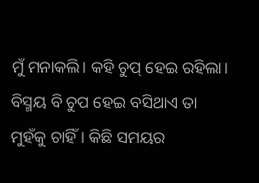ମୁଁ ମନାକଲି। କହି ଚୁପ୍ ହେଇ ରହିଲା। ବିସ୍ମୟ ବି ଚୁପ ହେଇ ବସିଥାଏ ତା ମୁହଁକୁ ଚାହିଁ। କିଛି ସମୟର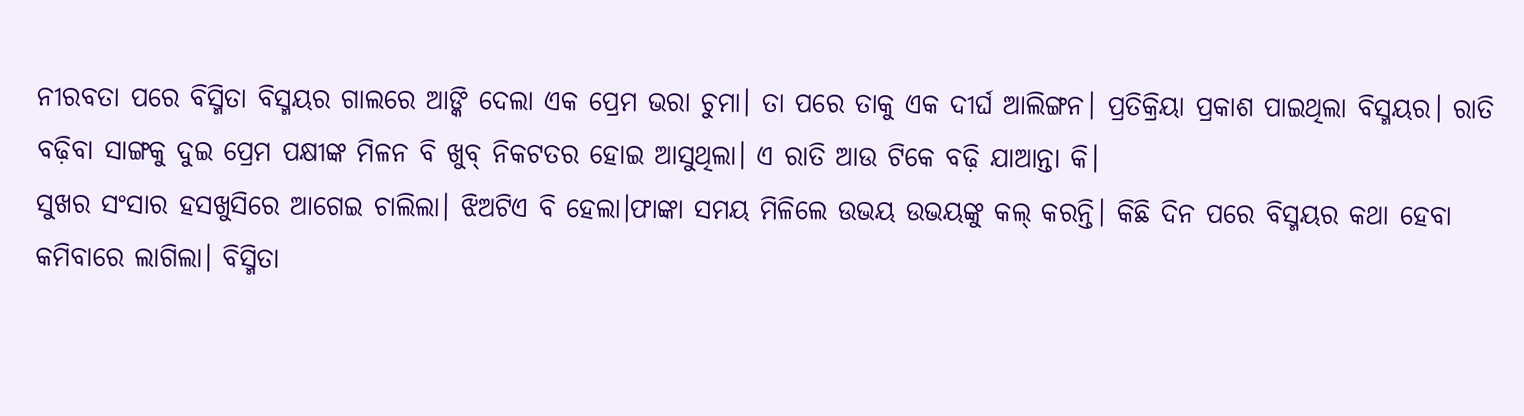ନୀରବତା ପରେ ବିସ୍ମିତା ବିସ୍ମୟର ଗାଲରେ ଆଙ୍କି ଦେଲା ଏକ ପ୍ରେମ ଭରା ଚୁମା। ତା ପରେ ତାକୁ ଏକ ଦୀର୍ଘ ଆଲିଙ୍ଗନ। ପ୍ରତିକ୍ରିୟା ପ୍ରକାଶ ପାଇଥିଲା ବିସ୍ମୟର। ରାତି ବଢ଼ିବା ସାଙ୍ଗକୁ ଦୁଇ ପ୍ରେମ ପକ୍ଷୀଙ୍କ ମିଳନ ବି ଖୁବ୍ ନିକଟତର ହୋଇ ଆସୁଥିଲା। ଏ ରାତି ଆଉ ଟିକେ ବଢ଼ି ଯାଆନ୍ତା କି।
ସୁଖର ସଂସାର ହସଖୁସିରେ ଆଗେଇ ଚାଲିଲା। ଝିଅଟିଏ ବି ହେଲା।ଫାଙ୍କା ସମୟ ମିଳିଲେ ଉଭୟ ଉଭୟଙ୍କୁ କଲ୍ କରନ୍ତି। କିଛି ଦିନ ପରେ ବିସ୍ମୟର କଥା ହେବା କମିବାରେ ଲାଗିଲା। ବିସ୍ମିତା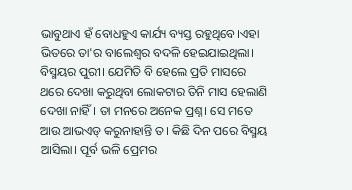ଭାବୁଥାଏ ହଁ ବୋଧହୁଏ କାର୍ଯ୍ୟ ବ୍ୟସ୍ତ ରହୁଥିବେ।ଏହା ଭିତରେ ତା'ର ବାଲେଶ୍ଵର ବଦଳି ହେଇଯାଇଥିଲା। ବିସ୍ମୟର ପୁରୀ। ଯେମିତି ବି ହେଲେ ପ୍ରତି ମାସରେ ଥରେ ଦେଖା କରୁଥିବା ଲୋକଟାର ତିନି ମାସ ହେଲାଣି ଦେଖା ନାହିଁ। ତା ମନରେ ଅନେକ ପ୍ରଶ୍ନ। ସେ ମତେ ଆଉ ଆଭଏଡ୍ କରୁନାହାନ୍ତି ତ। କିଛି ଦିନ ପରେ ବିସ୍ମୟ ଆସିଲା। ପୂର୍ବ ଭଳି ପ୍ରେମର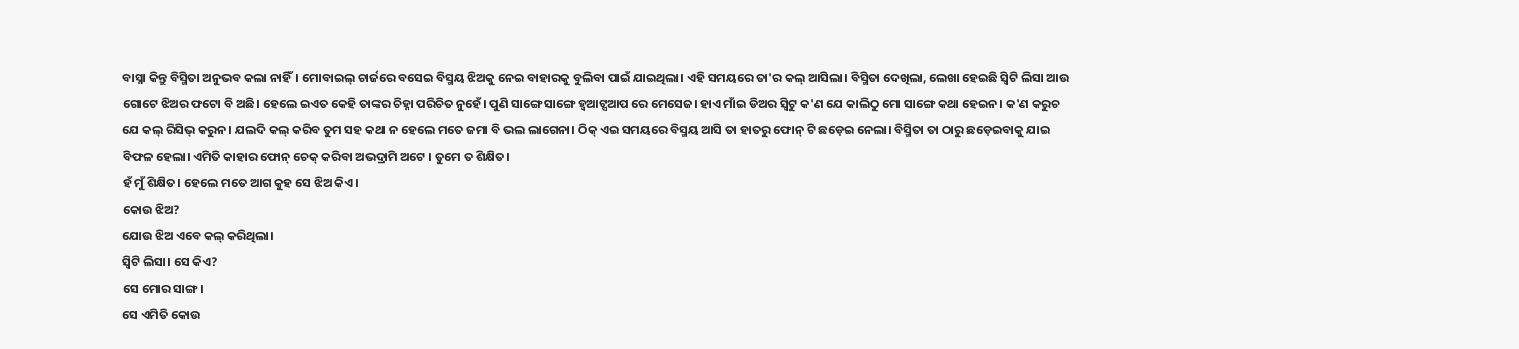ବାସ୍ନା କିନ୍ତୁ ବିସ୍ମିତା ଅନୁଭବ କଲା ନାହିଁ। ମୋବାଇଲ୍ ଚାର୍ଜରେ ବସେଇ ବିସ୍ମୟ ଝିଅକୁ ନେଇ ବାହାରକୁ ବୁଲିବା ପାଇଁ ଯାଇଥିଲା। ଏହି ସମୟରେ ତା'ର କଲ୍ ଆସିଲା। ବିସ୍ମିତା ଦେଖିଲା, ଲେଖା ହେଇଛି ସ୍ବିଟି ଲିସା ଆଉ ଗୋଟେ ଝିଅର ଫଟୋ ବି ଅଛି। ହେଲେ ଇଏତ କେହି ତାଙ୍କର ଚିହ୍ନା ପରିଚିତ ନୁହେଁ। ପୁଣି ସାଙ୍ଗେ ସାଙ୍ଗେ ହ୍ବଆଟ୍ସଆପ ରେ ମେସେଜ। ହାଏ ମାଁଇ ଡିଅର ସ୍ବିଟୁ କ'ଣ ଯେ କାଲିଠୁ ମୋ ସାଙ୍ଗେ କଥା ହେଇନ। କ'ଣ କରୁଚ ଯେ କଲ୍ ରିସିଭ୍ କରୁନ। ଯଲଦି କଲ୍ କରିବ ତୁମ ସହ କଥା ନ ହେଲେ ମତେ ଜମା ବି ଭଲ ଲାଗେନା। ଠିକ୍ ଏଇ ସମୟରେ ବିସ୍ମୟ ଆସି ତା ହାତରୁ ଫୋନ୍ ଟି ଛଡ଼େଇ ନେଲା। ବିସ୍ମିତା ତା ଠାରୁ ଛଡ଼େଇବାକୁ ଯାଇ ବିଫଳ ହେଲା। ଏମିତି କାହାର ଫୋନ୍ ଚେକ୍ କରିବା ଅଭଦ୍ରାମି ଅଟେ । ତୁମେ ତ ଶିକ୍ଷିତ।
ହଁ ମୁଁ ଶିକ୍ଷିତ। ହେଲେ ମତେ ଆଗ କୁହ ସେ ଝିଅ କିଏ।
କୋଉ ଝିଅ?
ଯୋଉ ଝିଅ ଏବେ କଲ୍ କରିଥିଲା।
ସ୍ବିଟି ଲିସା। ସେ କିଏ?
ସେ ମୋର ସାଙ୍ଗ।
ସେ ଏମିତି କୋଉ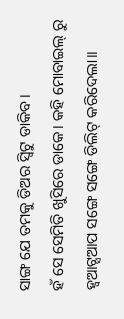ସାଙ୍ଗ ଯେ ତମକୁ ଡିଅର ସ୍ବିଟୁ ଡାକିବ।
ହଁ ସେ ସେମିତି ଖୁସିରେ ଡାକେ। କହି ମୋବାଇଲ୍ ରୁ ହ୍ବଆଟ୍ସଆପ ସଙ୍ଗେ ସଙ୍ଗେ ଡିଲିଟ୍ କରିଦେଲା।।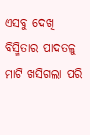ଏସବୁ ଦେଖି ବିସ୍ମିତାର ପାଦତଳୁ ମାଟି ଖସିଗଲା ପରି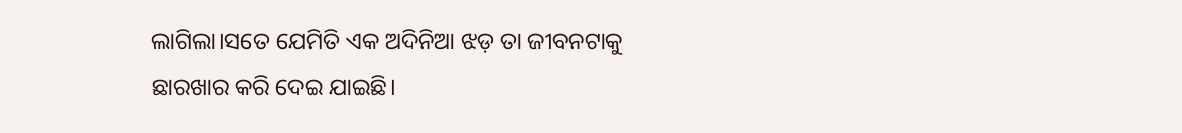ଲାଗିଲା।ସତେ ଯେମିତି ଏକ ଅଦିନିଆ ଝଡ଼ ତା ଜୀବନଟାକୁ ଛାରଖାର କରି ଦେଇ ଯାଇଛି।